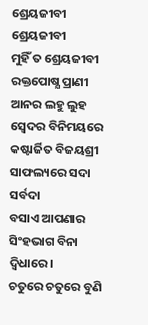ଶ୍ରେୟଜୀବୀ
ଶ୍ରେୟଜୀବୀ
ମୁହିଁ ତ ଶ୍ରେୟଜୀବୀ ରକ୍ତପୋଷ୍ଯ ପ୍ରାଣୀ
ଆନର ଲହୁ ଲୁହ ସ୍ବେଦର ବିନିମୟରେ
କଷ୍ଟାର୍ଜିତ ବିଜୟଶ୍ରୀ ସାଫଲ୍ୟରେ ସଦା ସର୍ବଦା
ବସାଏ ଆପଣାର ସିଂହଭାଗ ବିନା ଦ୍ବିଧାରେ।
ଚତୁରେ ଚତୁରେ ବୁଣି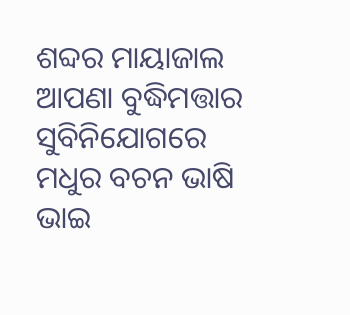ଶବ୍ଦର ମାୟାଜାଲ
ଆପଣା ବୁଦ୍ଧିମତ୍ତାର ସୁବିନିଯୋଗରେ
ମଧୁର ବଚନ ଭାଷି ଭାଇ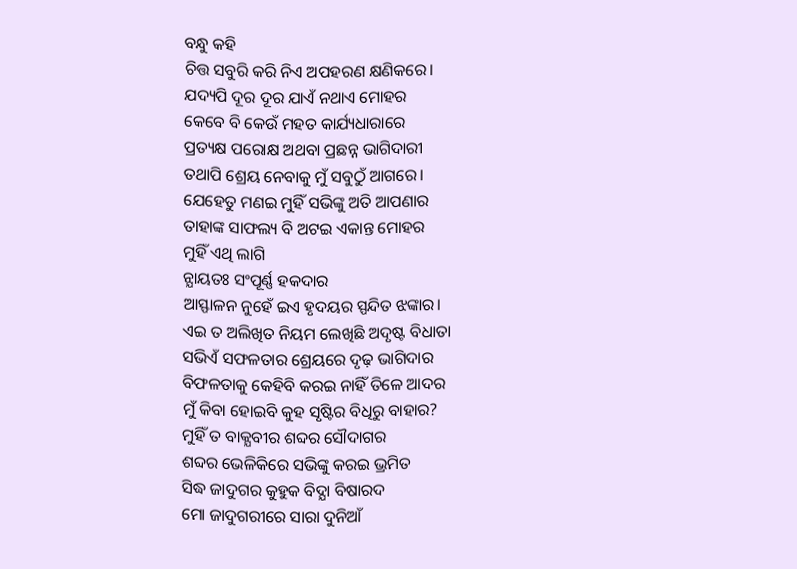ବନ୍ଧୁ କହି
ଚିତ୍ତ ସବୁରି କରି ନିଏ ଅପହରଣ କ୍ଷଣିକରେ।
ଯଦ୍ୟପି ଦୂର ଦୂର ଯାଏଁ ନଥାଏ ମୋହର
କେବେ ବି କେଉଁ ମହତ କାର୍ଯ୍ୟଧାରାରେ
ପ୍ରତ୍ୟକ୍ଷ ପରୋକ୍ଷ ଅଥବା ପ୍ରଛନ୍ନ ଭାଗିଦାରୀ
ତଥାପି ଶ୍ରେୟ ନେବାକୁ ମୁଁ ସବୁଠୁଁ ଆଗରେ।
ଯେହେତୁ ମଣଇ ମୁହିଁ ସଭିଙ୍କୁ ଅତି ଆପଣାର
ତାହାଙ୍କ ସାଫଲ୍ୟ ବି ଅଟଇ ଏକାନ୍ତ ମୋହର
ମୁହିଁ ଏଥି ଲାଗି
ନ୍ଯାୟତଃ ସଂପୂର୍ଣ୍ଣ ହକଦାର
ଆସ୍ଫାଳନ ନୁହେଁ ଇଏ ହୃଦୟର ସ୍ପନ୍ଦିତ ଝଙ୍କାର।
ଏଇ ତ ଅଲିଖିତ ନିୟମ ଲେଖିଛି ଅଦୃଷ୍ଟ ବିଧାତା
ସଭିଏଁ ସଫଳତାର ଶ୍ରେୟରେ ଦୃଢ଼ ଭାଗିଦାର
ବିଫଳତାକୁ କେହିବି କରଇ ନାହିଁ ତିଳେ ଆଦର
ମୁଁ କିବା ହୋଇବି କୁହ ସୃଷ୍ଟିର ବିଧିରୁ ବାହାର?
ମୁହିଁ ତ ବାକ୍ଯବୀର ଶବ୍ଦର ସୌଦାଗର
ଶବ୍ଦର ଭେଳିକିରେ ସଭିଙ୍କୁ କରଇ ଭ୍ରମିତ
ସିଦ୍ଧ ଜାଦୁଗର କୁହୁକ ବିଦ୍ଯା ବିଷାରଦ
ମୋ ଜାଦୁଗରୀରେ ସାରା ଦୁନିଆଁ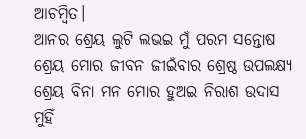ଆଚମ୍ବିତ।
ଆନର ଶ୍ରେୟ ଲୁଟି ଲଭଇ ମୁଁ ପରମ ସନ୍ତୋଷ
ଶ୍ରେୟ ମୋର ଜୀବନ ଜୀଇଁବାର ଶ୍ରେଷ୍ଠ ଉପଲକ୍ଷ୍ଯ
ଶ୍ରେୟ ବିନା ମନ ମୋର ହୁଅଇ ନିରାଶ ଉଦାସ
ମୁହିଁ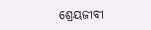ଶ୍ରେୟଜୀବୀ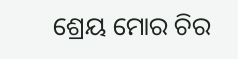ଶ୍ରେୟ ମୋର ଚିର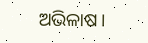ଅଭିଳାଷ।